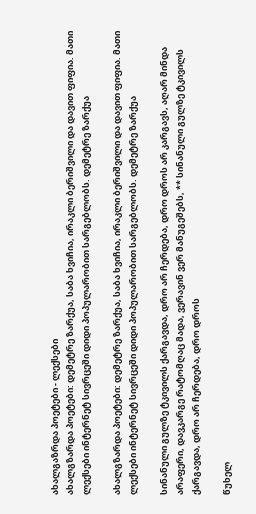ახალგაზრდა პოეტები - ლექსები
ახალგზარდა პოეტები: დემეტრე ზარქუა, საბა ხვიჩია, ირაკლი ბერიშვილი და დავით ფიფია. მათი ლექსები ინტერნეტ სივრცეში დიდი პოპულარობით სარგებლობს. დემეტრე ზარქუა

ახალგზარდა პოეტები: დემეტრე ზარქუა, საბა ხვიჩია, ირაკლი ბერიშვილი და დავით ფიფია. მათი ლექსები ინტერნეტ სივრცეში დიდი პოპულარობით სარგებლობს. დემეტრე ზარქუა

სინანული გულზე ტკივილს ქარგავდა, დრო არ ჩერდება, დრო დროს არ კარგავს, აღარ მინდა არაფერი, დავკარგე რატომღაც მადა, ვერავინ ვერ მანუგეშებს, ** სინანული გულზე ტკივილს ქარგავდა, დრო არ ჩერდება, დრო დროს

წუხელ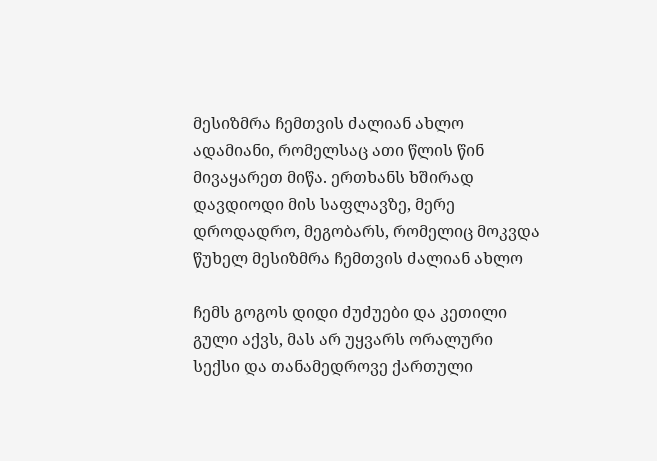მესიზმრა ჩემთვის ძალიან ახლო ადამიანი, რომელსაც ათი წლის წინ მივაყარეთ მიწა. ერთხანს ხშირად დავდიოდი მის საფლავზე, მერე დროდადრო, მეგობარს, რომელიც მოკვდა წუხელ მესიზმრა ჩემთვის ძალიან ახლო

ჩემს გოგოს დიდი ძუძუები და კეთილი გული აქვს, მას არ უყვარს ორალური სექსი და თანამედროვე ქართული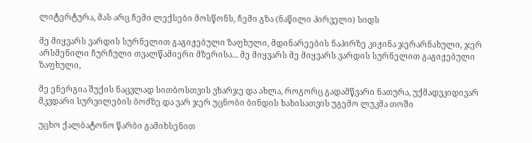ლიტერტურა, მას არც ჩემი ლექსები მოსწონს, ჩემი გზა (ნაწილი პირველი) სიდს

მე მიყვარს ვარდის სურნელით გაგიჟებული ზაფხული, მდინარეების ნაპირზე კიჟინა ჯერარნახული, ჯერ არსმენილი ჩურჩული თვალწამიერი მზერისა... მე მიყვარს მე მიყვარს ვარდის სურნელით გაგიჟებული ზაფხული,

მე ენერგია შუქის ნაცვლად სითბოსთვის ვხარჯე და ახლა, როგორც გადამწვარი ნათურა, უქმადვკიდივარ მკვდარი სურვილების ბოძზე და ვარ ჯერ უცნობი ბინდის ხახისათვის უგემო ლუკმა თოში

უცხო ქალბატონო წარბი გამიხსენით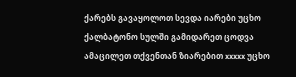ქარებს გავაყოლოთ სევდა იარები უცხო ქალბატონო სულში გამიდარეთ ცოდვა ამაცილეთ თქვენთან ზიარებით xxxxx უცხო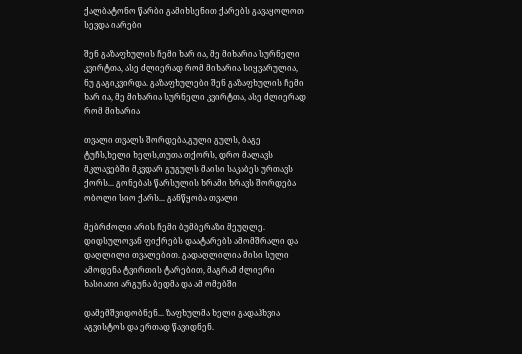ქალბატონო წარბი გამიხსენით ქარებს გავაყოლოთ სევდა იარები

შენ გაზაფხულის ჩემი ხარ ია, მე მიხარია სურნელი კვირტთა, ასე ძლიერად რომ მიხარია სიყვარულია, ნუ გაგიკვირდა. გაზაფხულები შენ გაზაფხულის ჩემი ხარ ია, მე მიხარია სურნელი კვირტთა, ასე ძლიერად რომ მიხარია

თვალი თვალს შორდება,გული გულს, ბაგე ტუჩს,ხელი ხელს,თუთა თქორს, დრო მალავს მკლავებში მკვდარ გუგულს მაისი საკაბეს ურთავს ქორს... გონებას წარსულის ხრამი ხრავს შორდება ობოლი სიო ქარს... განწყობა თვალი

მებრძოლი არის ჩემი ბუმბერაზი მეუღლე. დიდსულოვან ფიქრებს დაატარებს ამომშრალი და დაღლილი თვალებით. გადაღლილია მისი სული ამოდენა ტვირთის ტარებით, მაგრამ ძლიერი ხასიათი არგუნა ბედმა და ამ ომებში

დამემშვიდობნენ... ზაფხულმა ხელი გადაჰხვია აგვისტოს და ერთად წავიდნენ.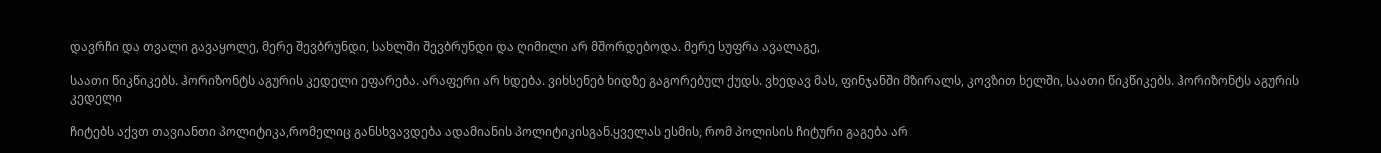დავრჩი და თვალი გავაყოლე, მერე შევბრუნდი, სახლში შევბრუნდი და ღიმილი არ მშორდებოდა. მერე სუფრა ავალაგე,

საათი წიკწიკებს. ჰორიზონტს აგურის კედელი ეფარება. არაფერი არ ხდება. ვიხსენებ ხიდზე გაგორებულ ქუდს. ვხედავ მას, ფინჯანში მზირალს, კოვზით ხელში, საათი წიკწიკებს. ჰორიზონტს აგურის კედელი

ჩიტებს აქვთ თავიანთი პოლიტიკა,რომელიც განსხვავდება ადამიანის პოლიტიკისგან.ყველას ესმის, რომ პოლისის ჩიტური გაგება არ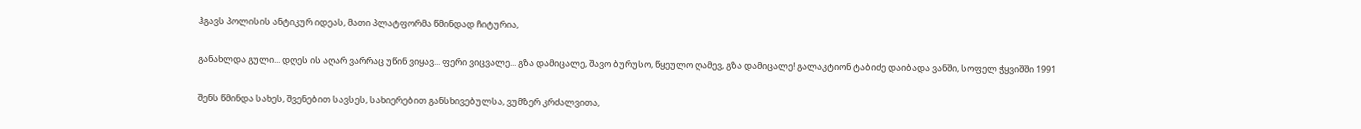ჰგავს პოლისის ანტიკურ იდეას, მათი პლატფორმა წმინდად ჩიტურია,

განახლდა გული... დღეს ის აღარ ვარრაც უწინ ვიყავ... ფერი ვიცვალე... გზა დამიცალე, შავო ბურუსო, წყეულო ღამევ, გზა დამიცალე! გალაკტიონ ტაბიძე დაიბადა ვანში, სოფელ ჭყვიშში 1991

შენს წმინდა სახეს, შვენებით სავსეს, სახიერებით განსხივებულსა, ვუმზერ კრძალვითა,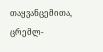თაყვანცემითა, ცრემლ-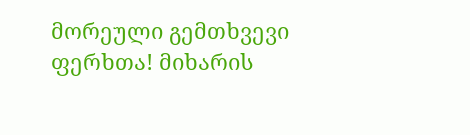მორეული გემთხვევი ფერხთა! მიხარის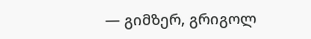— გიმზერ, გრიგოლ